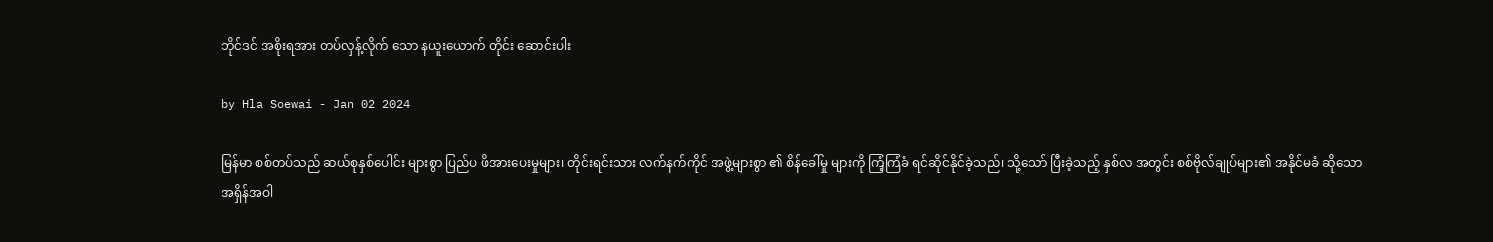ဘိုင်ဒင် အစိုးရအား တပ်လှန့်လိုက် သော နယူးယောက် တိုင်း ဆောင်းပါး

by Hla Soewai - Jan 02 2024

မြန်မာ စစ်တပ်သည် ဆယ်စုနှစ်ပေါင်း များစွာ ပြည်ပ ဖိအားပေးမှုများ၊ တိုင်းရင်းသား လက်နက်ကိုင် အဖွဲ့များစွာ ၏ စိန်ခေါ်မှု များကို ကြံ့ကြံခံ ရင်ဆိုင်နိုင်ခဲ့သည်၊ သို့သော် ပြီးခဲ့သည့် နှစ်လ အတွင်း စစ်ဗိုလ်ချုပ်များ၏ အနိုင်မခံ ဆိုသော အရှိန်အဝါ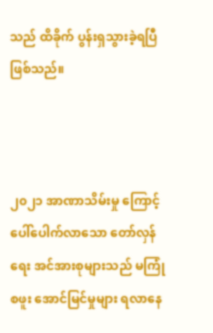သည် ထိခိုက် ပွန်းရှသွားခဲ့ရပြီ ဖြစ်သည်။



၂၀၂၁ အာဏာသိမ်းမှု ကြောင့် ပေါ်ပေါက်လာသော တော်လှန်ရေး အင်အားစုများသည် မကြုံစဖူး အောင်မြင်မှုများ ရလာနေ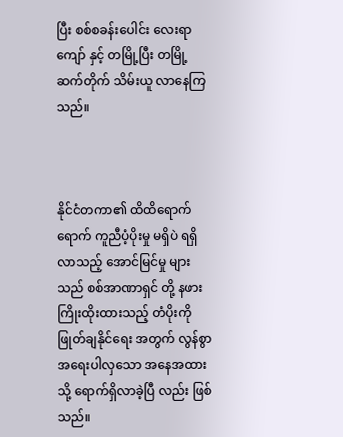ပြီး စစ်စခန်းပေါင်း လေးရာကျော် နှင့် တမြို့ပြီး တမြို့ ဆက်တိုက် သိမ်းယူ လာနေကြသည်။



နိုင်ငံတကာ၏ ထိထိရောက်ရောက် ကူညီပံ့ပိုးမှု မရှိပဲ ရရှိလာသည့် အောင်မြင်မှု များသည် စစ်အာဏာရှင် တို့ နဖားကြိုးထိုးထားသည့် တံပိုးကို ဖြုတ်ချနိုင်ရေး အတွက် လွန်စွာ အရေးပါလှသော အနေအထား သို့ ရောက်ရှိလာခဲ့ပြီ လည်း ဖြစ်သည်။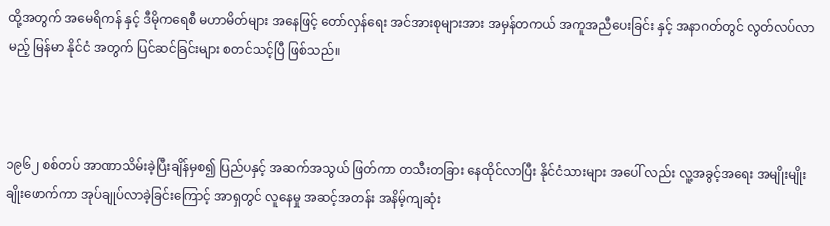ထို့အတွက် အမေရိကန် နှင့် ဒီမိုကရေစီ မဟာမိတ်များ အနေဖြင့် တော်လှန်ရေး အင်အားစုများအား အမှန်တကယ် အကူအညီပေးခြင်း နှင့် အနာဂတ်တွင် လွတ်လပ်လာမည့် မြန်မာ နိုင်ငံ အတွက် ပြင်ဆင်ခြင်းများ စတင်သင့်ပြီ ဖြစ်သည်။



၁၉၆၂ စစ်တပ် အာဏာသိမ်းခဲ့ပြီးချိန်မှစ၍ ပြည်ပနှင့် အဆက်အသွယ် ဖြတ်ကာ တသီးတခြား နေထိုင်လာပြီး နိုင်ငံသားများ အပေါ် လည်း လူ့အခွင့်အရေး အမျိုးမျိုး ချိုးဖောက်ကာ အုပ်ချုပ်လာခဲ့ခြင်းကြောင့် အာရှတွင် လူနေမှု အဆင့်အတန်း အနိမ့်ကျဆုံး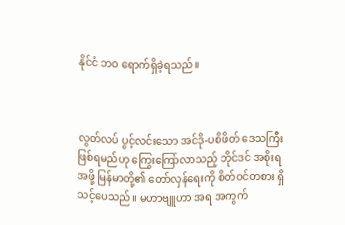နိုင်ငံ ဘဝ ရောက်ရှိခဲ့ရသည်။



လွတ်လပ် ပွင့်လင်းသော အင်ဒို-ပစိဖိတ် ဒေသကြီး ဖြစ်ရမည်ဟု ကြွေးကြော်လာသည့် ဘိုင်ဒင် အစိုးရ အဖို့ မြန်မာတို့၏ တော်လှန်ရေးကို စိတ်ဝင်တစား ရှိသင့်ပေသည်။ မဟာဗျူဟာ အရ အကွက်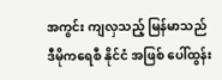အကွင်း ကျလှသည့် မြန်မာသည် ဒီမိုကရေစီ နိုင်ငံ အဖြစ် ပေါ်ထွန်း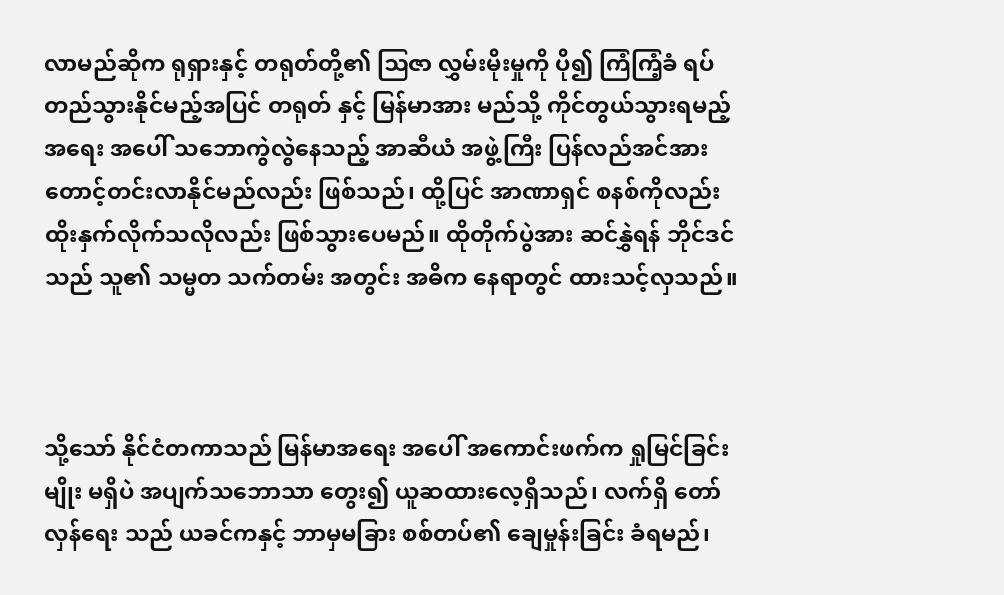လာမည်ဆိုက ရုရှားနှင့် တရုတ်တို့၏ ဩဇာ လွှမ်းမိုးမှုကို ပို၍ ကြံကြံ့ခံ ရပ်တည်သွားနိုင်မည့်အပြင် တရုတ် နှင့် မြန်မာအား မည်သို့ ကိုင်တွယ်သွားရမည့် အရေး အပေါ် သဘောကွဲလွဲနေသည့် အာဆီယံ အဖွဲ့ကြီး ပြန်လည်အင်အား တောင့်တင်းလာနိုင်မည်လည်း ဖြစ်သည်၊ ထို့ပြင် အာဏာရှင် စနစ်ကိုလည်း ထိုးနှက်လိုက်သလိုလည်း ဖြစ်သွားပေမည်။ ထိုတိုက်ပွဲအား ဆင်နွှဲရန် ဘိုင်ဒင်သည် သူ၏ သမ္မတ သက်တမ်း အတွင်း အဓိက နေရာတွင် ထားသင့်လှသည်။



သို့သော် နိုင်ငံတကာသည် မြန်မာအရေး အပေါ် အကောင်းဖက်က ရှုမြင်ခြင်းမျိုး မရှိပဲ အပျက်သဘောသာ တွေး၍ ယူဆထားလေ့ရှိသည်၊ လက်ရှိ တော်လှန်ရေး သည် ယခင်ကနှင့် ဘာမှမခြား စစ်တပ်၏ ချေမှုန်းခြင်း ခံရမည်၊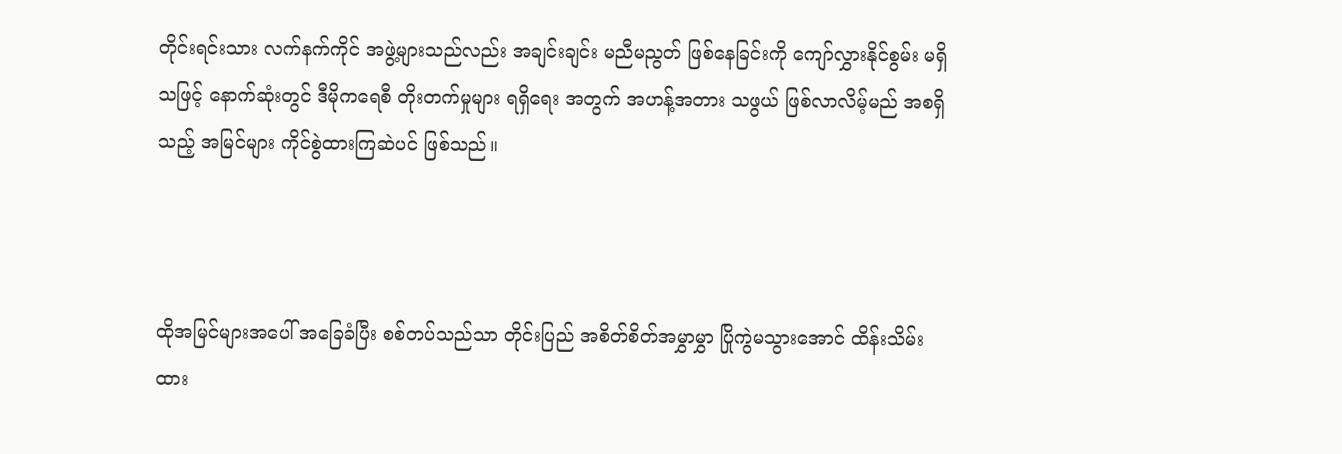တိုင်းရင်းသား လက်နက်ကိုင် အဖွဲ့များသည်လည်း အချင်းချင်း မညီမညွတ် ဖြစ်နေခြင်းကို ကျော်လွှားနိုင်စွမ်း မရှိသဖြင့် နောက်ဆုံးတွင် ဒီမိုကရေစီ တိုးတက်မှုများ ရရှိရေး အတွက် အဟန့်အတား သဖွယ် ဖြစ်လာလိမ့်မည် အစရှိသည့် အမြင်များ ကိုင်စွဲထားကြဆဲပင် ဖြစ်သည်။



ထိုအမြင်များအပေါ် အခြေခံပြီး စစ်တပ်သည်သာ တိုင်းပြည် အစိတ်စိတ်အမွှာမွှာ ပြိုကွဲမသွားအောင် ထိန်းသိမ်းထား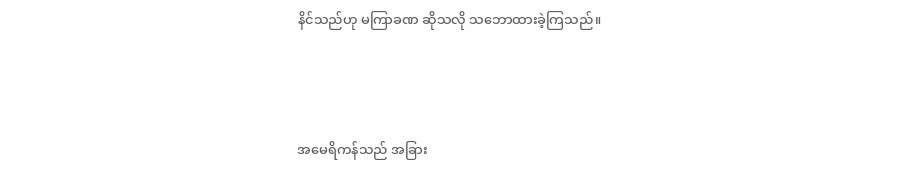နိင်သည်ဟု မကြာခဏ ဆိုသလို သဘောထားခဲ့ကြသည်။



အမေရိကန်သည် အခြား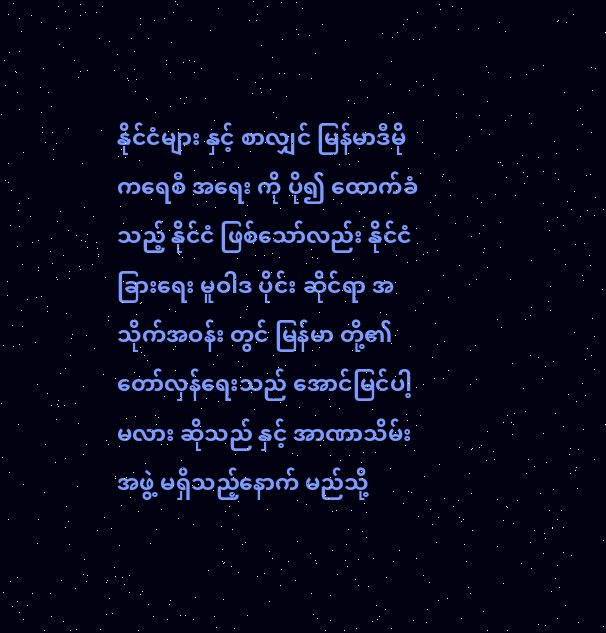နိုင်ငံများ နှင့် စာလျှင် မြန်မာဒီမိုကရေစီ အရေး ကို ပို၍ ထောက်ခံသည့် နိုင်ငံ ဖြစ်သော်လည်း နိုင်ငံခြားရေး မူဝါဒ ပိုင်း ဆိုင်ရာ အသိုက်အဝန်း တွင် မြန်မာ တို့၏ တော်လှန်ရေးသည် အောင်မြင်ပါ့မလား ဆိုသည် နှင့် အာဏာသိမ်း အဖွဲ့ မရှိသည့်နောက် မည်သို့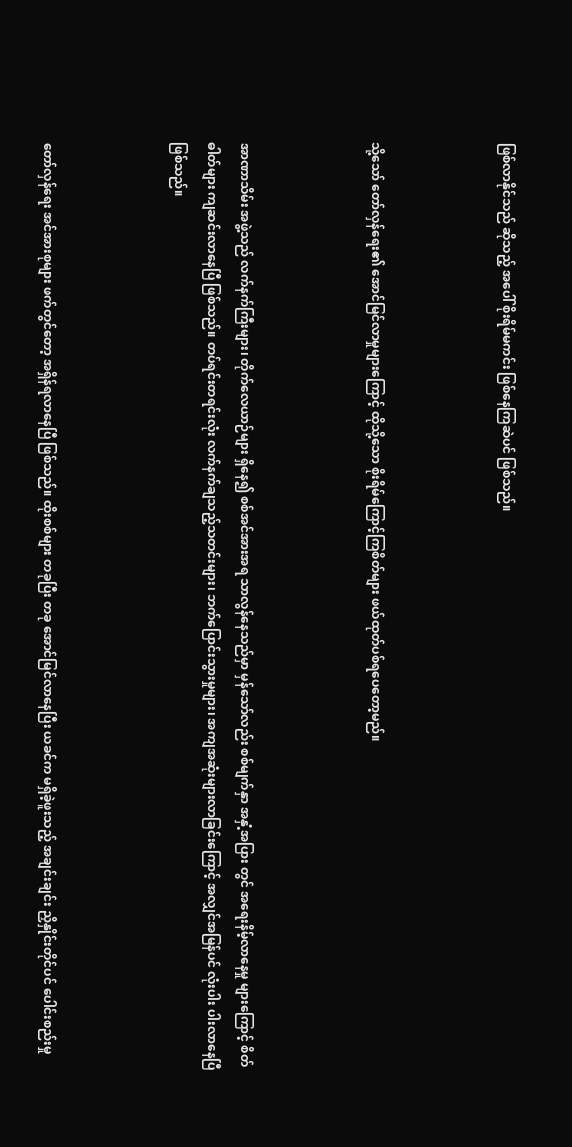ဖြစ်လာနိုင်သည် ဆိုသည့် အပေါ် စိုးရိမ်မကင်း ဖြစ်နေကြဆဲပင် ဖြစ်သည်။



သို့သော် တော်လှန်ရေး၏ အောင်မြင်လာမှုများကြောင့် ထိုသို့သော စိုးရိမ်ကြောင့်ကြစိတ်များ ဖယ်ထုတ်ပစ်ရပေတော့မည်။



အာဏာသိမ်း အဖွဲ့သည် လက်နက်ကြီးများ၊ တိုက်လေယာဉ်များ ရှိနေ၍ စစ်အင်အားအရ သာလွန်နေသည်မှာ မှန်သော်လည်း စစ်မျက်နှာ အနှံ့အပြား တွင် အရေးနိမ့်လာနေမှု များကြောင့် စိတ်ဓါတ်များ ကျဆင်းလာနေပြီ ဖြစ်သည်။ တပ်ရင်းတရင်းလုံး လက်နက်ချသည့်သတင်းများ၊ ဘက်ပြောင်းသွားမှုများ၊ အကျအဆုံးများလာခြင်းကြောင့် အလျှင်အမြန်ပင် လုံးပါး ပါးလာနေပြီ ဖြစ်သည်။



တော်လှန်ရေး အင်အားစုများ ဖက်တွင်တော့ အရှိန်ရလာနေပြီ ဖြစ်သည်။ ထိုးစစ်များ တခုပြီး တခု အောင်မြင်လာနေပြီး ယခင်က မရှိခဲ့ဖူးသည့် အချင်းချင်း ညှိနှိုင်းတိုင်ပင် ပေါင်းစည်းမှု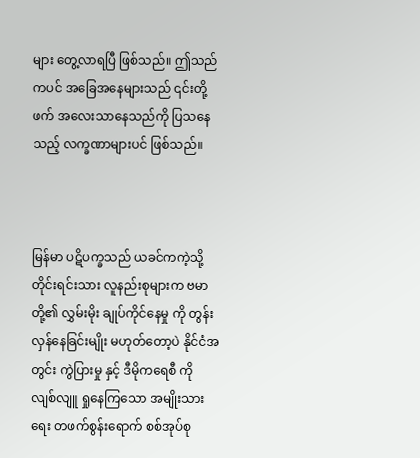များ တွေ့လာရပြီ ဖြစ်သည်။ ဤသည်ကပင် အခြေအနေများသည် ၎င်းတို့ဖက် အလေးသာနေသည်ကို ပြသနေသည့် လက္ခဏာများပင် ဖြစ်သည်။



မြန်မာ ပဋိပက္ခသည် ယခင်ကကဲ့သို့ တိုင်းရင်းသား လူနည်းစုများက ဗမာတို့၏ လွှမ်းမိုး ချုပ်ကိုင်နေမှု ကို တွန်းလှန်နေခြင်းမျိုး မဟုတ်တော့ပဲ နိုင်ငံအတွင်း ကွဲပြားမှု နှင့် ဒီမိုကရေစီ ကို လျစ်လျူ ရှုနေကြသော အမျိုးသားရေး တဖက်စွန်းရောက် စစ်အုပ်စု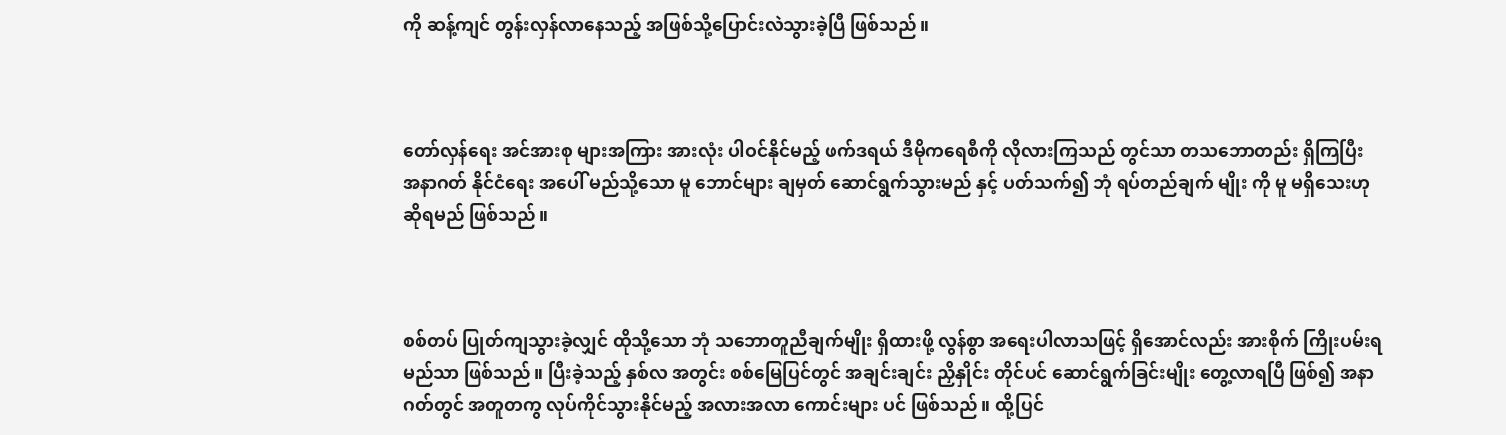ကို ဆန့်ကျင် တွန်းလှန်လာနေသည့် အဖြစ်သို့ပြောင်းလဲသွားခဲ့ပြီ ဖြစ်သည်။



တော်လှန်ရေး အင်အားစု များအကြား အားလုံး ပါဝင်နိုင်မည့် ဖက်ဒရယ် ဒီမိုကရေစီကို လိုလားကြသည် တွင်သာ တသဘောတည်း ရှိကြပြီး အနာဂတ် နိုင်ငံရေး အပေါ် မည်သို့သော မူ ဘောင်များ ချမှတ် ဆောင်ရွက်သွားမည် နှင့် ပတ်သက်၍ ဘုံ ရပ်တည်ချက် မျိုး ကို မူ မရှိသေးဟု ဆိုရမည် ဖြစ်သည်။



စစ်တပ် ပြုတ်ကျသွားခဲ့လျှင် ထိုသို့သော ဘုံ သဘောတူညီချက်မျိုး ရှိထားဖို့ လွန်စွာ အရေးပါလာသဖြင့် ရှိအောင်လည်း အားစိုက် ကြိုးပမ်းရမည်သာ ဖြစ်သည်။ ပြီးခဲ့သည့် နှစ်လ အတွင်း စစ်မြေပြင်တွင် အချင်းချင်း ညှိနှိုင်း တိုင်ပင် ဆောင်ရွက်ခြင်းမျိုး တွေ့လာရပြီ ဖြစ်၍ အနာဂတ်တွင် အတူတကွ လုပ်ကိုင်သွားနိုင်မည့် အလားအလာ ကောင်းများ ပင် ဖြစ်သည်။ ထို့ပြင်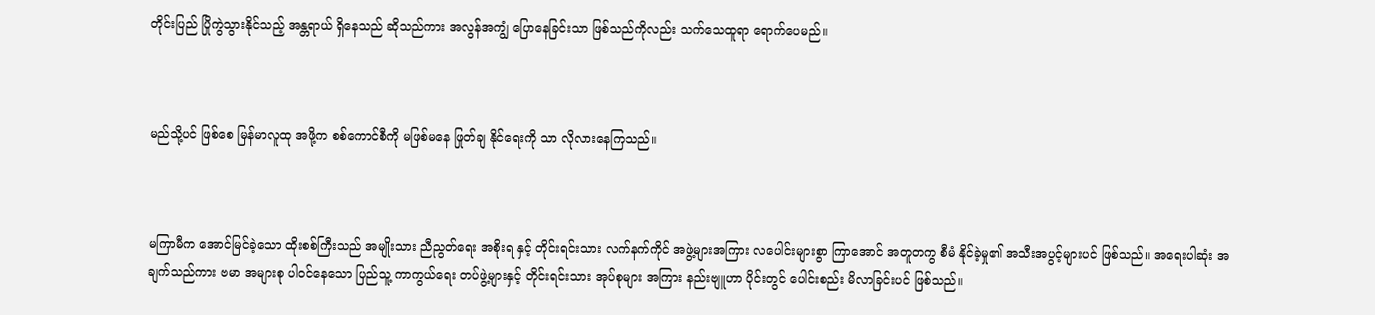တိုင်းပြည် ပြိုကွဲသွားနိုင်သည့် အန္တရာယ် ရှိနေသည် ဆိုသည်ကား အလွန်အကျွံ ပြောနေခြင်းသာ ဖြစ်သည်ကိုလည်း သက်သေထူရာ ရောက်ပေမည်။



မည်သို့ပင် ဖြစ်စေ မြန်မာလူထု အဖို့က စစ်ကောင်စီကို မဖြစ်မနေ ဖြုတ်ချ နိုင်ရေးကို သာ လိုလားနေကြသည်။



မကြာမီက အောင်မြင်ခဲ့သော ထိုးစစ်ကြီးသည် အမျိုးသား ညီညွတ်ရေး အစိုးရ နှင့် တိုင်းရင်းသား လက်နက်ကိုင် အဖွဲ့များအကြား လပေါင်းများစွာ ကြာအောင် အတူတကွ စီမံ နိုင်ခဲ့မှု၏ အသီးအပွင့်များပင် ဖြစ်သည်။ အရေးပါဆုံး အချက်သည်ကား ဗမာ အများစု ပါဝင်နေသော ပြည်သူ့ ကာကွယ်ရေး တပ်ဖွဲ့များနှင့် တိုင်းရင်းသား အုပ်စုများ အကြား နည်းဗျူဟာ ပိုင်းတွင် ပေါင်းစည်း မိလာခြင်းပင် ဖြစ်သည်။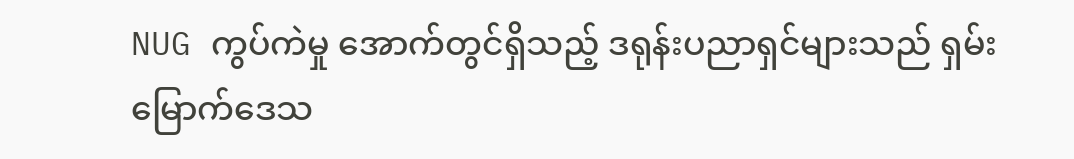NUG ကွပ်ကဲမှု အောက်တွင်ရှိသည့် ဒရုန်းပညာရှင်များသည် ရှမ်းမြောက်‌ဒေသ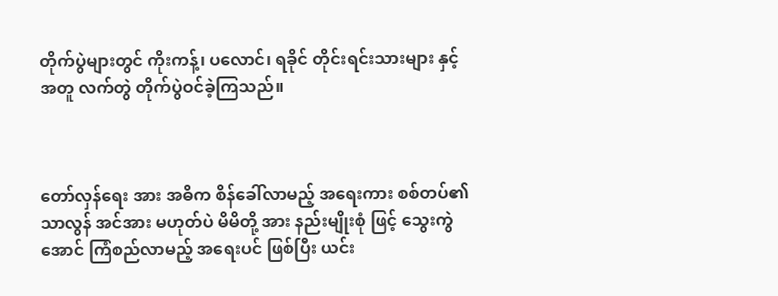တိုက်ပွဲများတွင် ကိုးကန့်၊ ပလောင်၊ ရခိုင် တိုင်းရင်းသားများ နှင့် အတူ လက်တွဲ တိုက်ပွဲဝင်ခဲ့ကြသည်။



တော်လှန်ရေး အား အဓိက စိန်ခေါ်လာ‌မည့် အရေးကား စစ်တပ်၏ သာလွန် အင်အား မဟုတ်ပဲ မိမိတို့ အား နည်းမျိုးစုံ ဖြင့် သွေးကွဲအောင် ကြံစည်လာမည့် အရေးပင် ဖြစ်ပြီး ယင်း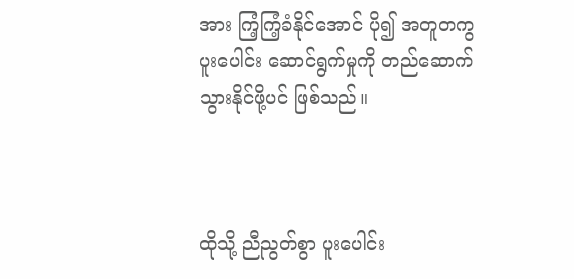အား ကြံ့ကြံ့ခံနိုင်အောင် ပို၍ အတူတကွ ပူးပေါင်း ဆောင်ရွက်မှုကို တည်ဆောက်သွားနိုင်ဖို့ပင် ဖြစ်သည်။



ထိုသို့ ညီညွတ်စွာ ပူးပေါင်း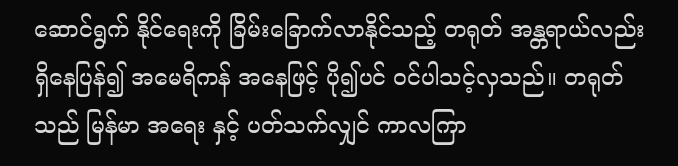ဆောင်ရွက် နိုင်ရေးကို ခြိမ်းခြောက်လာနိုင်သည့် တရုတ် အန္တရာယ်လည်း ရှိနေပြန်၍ အမေရိကန် အနေဖြင့် ပို၍ပင် ဝင်ပါသင့်လှသည်။ တရုတ်သည် မြန်မာ အရေး နှင့် ပတ်သက်လျှင် ကာလကြာ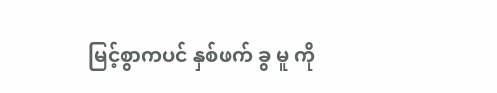မြင့်စွာကပင် နှစ်ဖက် ခွ မူ ကို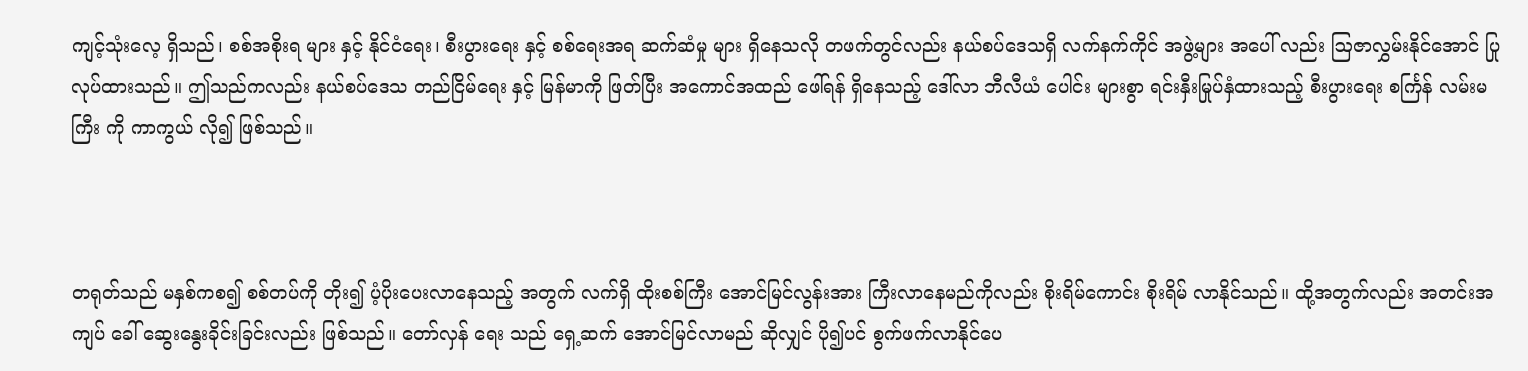ကျင့်သုံးလေ့ ရှိသည်၊ စစ်အစိုးရ များ နှင့် နိုင်ငံရေး၊ စီးပွားရေး နှင့် စစ်ရေးအရ ဆက်ဆံမှု များ ရှိနေသလို တဖက်တွင်လည်း နယ်စပ်ဒေသရှိ လက်နက်ကိုင် အဖွဲ့များ အပေါ် လည်း ဩဇာလွှမ်းနိုင်အောင် ပြုလုပ်ထားသည်။ ဤသည်ကလည်း နယ်စပ်ဒေသ တည်ငြိမ်ရေး နှင့် မြန်မာကို ဖြတ်ပြီး အကောင်အထည် ဖေါ်ရန် ရှိနေသည့် ဒေါ်လာ ဘီလီယံ ပေါင်း များစွာ ရင်းနှီးမြုပ်နှံထားသည့် စီးပွားရေး စင်္ကြန် လမ်းမကြီး ကို ကာကွယ် လို၍ ဖြစ်သည်။



တရုတ်သည် မနှစ်ကစ၍ စစ်တပ်ကို တိုး၍ ပံ့ပိုးပေးလာနေသည့် အတွက် လက်ရှိ ထိုးစစ်ကြီး အောင်မြင်လွန်းအား ကြီးလာနေမည်ကိုလည်း စိုးရိမ်ကောင်း စိုးရိမ် လာနိုင်သည်။ ထို့အတွက်လည်း အတင်းအကျပ် ခေါ် ဆွေးနွေးခိုင်းခြင်းလည်း ဖြစ်သည်။ တော်လှန်‌ ရေး သည် ရှေ့ဆက် အောင်မြင်လာမည် ဆိုလျှင် ပို၍ပင် စွက်ဖက်လာနိုင်ပေ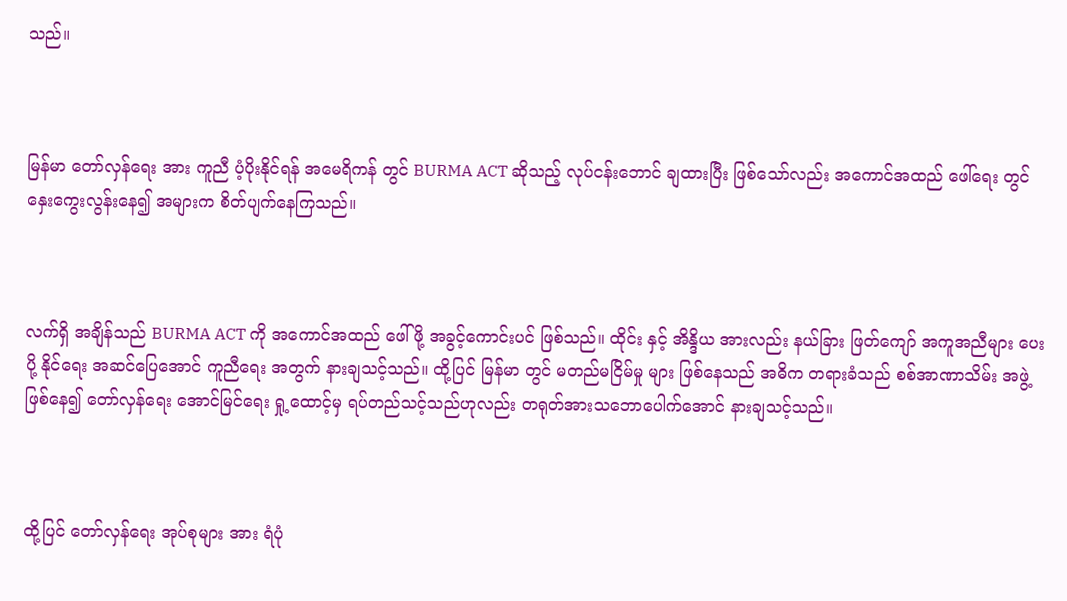သည်။



မြန်မာ တော်လှန်ရေး အား ကူညီ ပံ့ပိုးနိုင်ရန် အမေရိကန် တွင် BURMA ACT ဆိုသည့် လုပ်ငန်းဘောင် ချထားပြီး ဖြစ်သော်လည်း အကောင်အထည် ဖေါ်ရေး တွင် နှေးကွေးလွန်းနေ၍ အများက စိတ်ပျက်နေကြသည်။



လက်ရှိ အချိန်သည် BURMA ACT ကို အကောင်အထည် ဖေါ်ဖို့ အခွင့်ကောင်းပင် ဖြစ်သည်။ ထိုင်း နှင့် အိန္ဒိယ အားလည်း နယ်ခြား ဖြတ်ကျော် အကူအညီများ ပေးပို့ နိုင်ရေး အဆင်ပြေအောင် ကူညီရေး အတွက် နားချသင့်သည်။ ထို့ပြင် မြန်မာ တွင် မတည်မငြိမ်မှု များ ဖြစ်နေသည် အဓိက တရားခံသည် စစ်အာဏာသိမ်း အဖွဲ့ ဖြစ်နေ၍ ‌တော်လှန်ရေး အောင်မြင်ရေး ရှု့ထောင့်မှ ရပ်တည်သင့်သည်ဟုလည်း တရုတ်အားသဘောပေါက်အောင် နားချသင့်သည်။



ထို့ပြင် တော်လှန်ရေး အုပ်စုများ အား ရံပုံ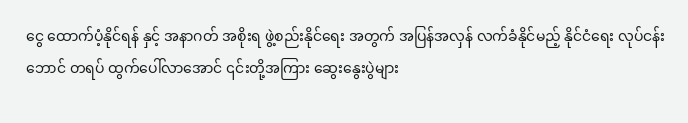ငွေ ထောက်ပံ့နိုင်ရန် နှင့် အနာဂတ် အစိုးရ ဖွဲ့စည်းနိုင်ရေး အတွက် အပြန်အလှန် လက်ခံနိုင်မည့် နိုင်ငံရေး လုပ်ငန်း ဘောင် တရပ် ထွက်ပေါ်လာအောင် ၎င်းတို့အကြား ဆွေး‌နွေးပွဲများ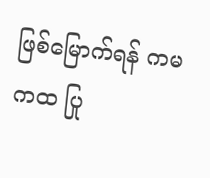ဖြစ်မြောက်ရန် ကမကထ ပြု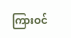ကြားဝင်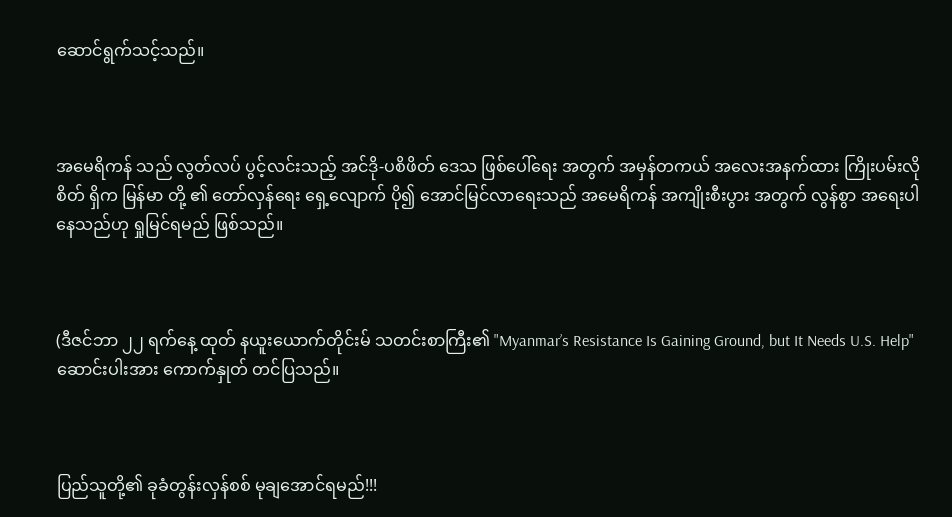ဆောင်ရွက်သင့်သည်။



အမေရိကန် သည် လွတ်လပ် ပွင့်လင်းသည့် အင်ဒို-ပစိဖိတ် ဒေသ ဖြစ်ပေါ်ရေး အတွက် အမှန်တကယ် အလေးအနက်ထား ‌ကြိုးပမ်းလိုစိတ် ရှိက မြန်မာ တို့ ၏ တော်လှန်ရေး ရှေ့လျောက် ပို၍ အောင်မြင်လာရေးသည် အမေရိကန် အကျိုးစီးပွား အတွက် လွန်စွာ အရေးပါနေသည်ဟု ရှုမြင်ရမည် ဖြစ်သည်။



(ဒီဇင်ဘာ ၂၂ ရက်နေ့ ထုတ် နယူးယောက်တိုင်းမ် သတင်းစာကြီး၏ "Myanmar’s Resistance Is Gaining Ground, but It Needs U.S. Help" ဆောင်းပါးအား ကောက်နှုတ် တင်ပြသည်။



ပြည်သူတို့၏ ခုခံတွန်းလှန်စစ် မုချအောင်ရမည်!!!